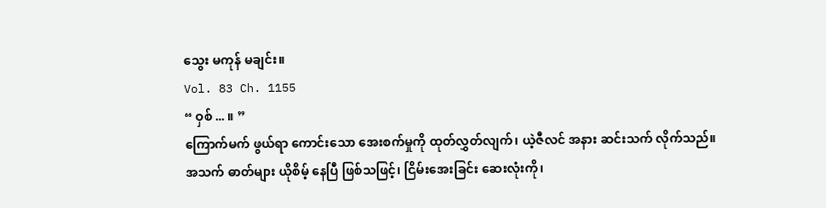သွေး မကုန် မချင်း။
Vol. 83 Ch. 1155
“ ဝှစ် ... ။ ”
ကြောက်မက် ဖွယ်ရာ ကောင်းသော အေးစက်မှုကို ထုတ်လွှတ်လျက်၊ ယဲ့ဇီလင် အနား ဆင်းသက် လိုက်သည်။
အသက် ဓာတ်များ ယိုစိမ့် နေပြီ ဖြစ်သဖြင့်၊ ငြိမ်းအေးခြင်း ဆေးလုံးကို၊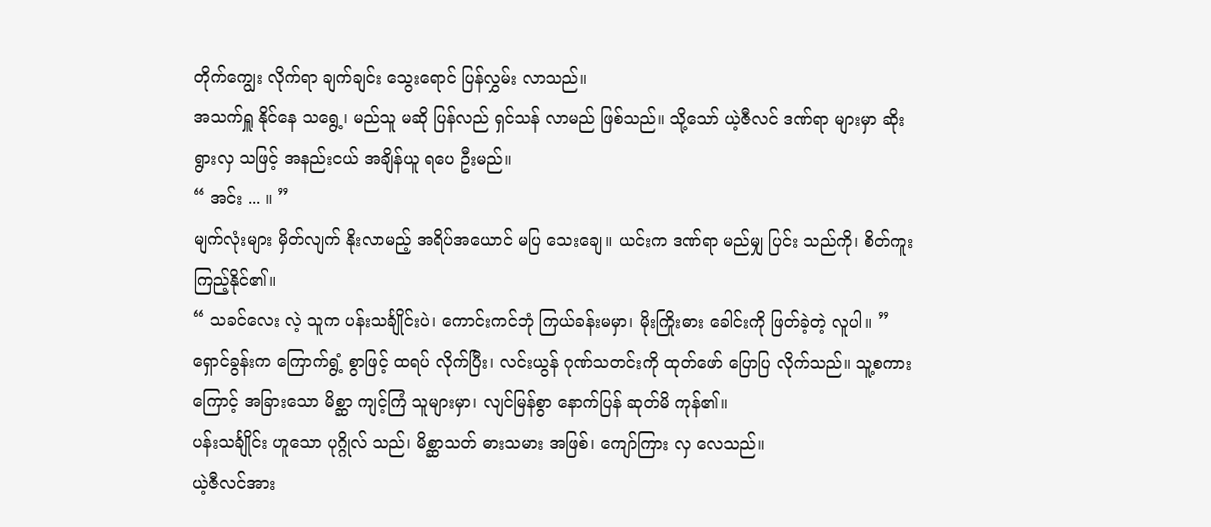တိုက်ကျွေး လိုက်ရာ ချက်ချင်း သွေးရောင် ပြန်လွှမ်း လာသည်။
အသက်ရှူ နိုင်နေ သရွေ့၊ မည်သူ မဆို ပြန်လည် ရှင်သန် လာမည် ဖြစ်သည်။ သို့သော် ယဲ့ဇီလင် ဒဏ်ရာ များမှာ ဆိုးရွားလှ သဖြင့် အနည်းငယ် အချိန်ယူ ရပေ ဦးမည်။
“ အင်း ... ။ ”
မျက်လုံးများ မှိတ်လျက် နိုးလာမည့် အရိပ်အယောင် မပြ သေးချေ။ ယင်းက ဒဏ်ရာ မည်မျှ ပြင်း သည်ကို၊ စိတ်ကူး ကြည့်နိုင်၏။
“ သခင်လေး လဲ့ သူက ပန်းသင်္ချိုင်းပဲ၊ ကောင်းကင်ဘုံ ကြယ်ခန်းမမှာ၊ မိုးကြိုးဓား ခေါင်းကို ဖြတ်ခဲ့တဲ့ လူပါ။ ”
ရှောင်ခွန်းက ကြောက်ရွံ့ စွာဖြင့် ထရပ် လိုက်ပြီး၊ လင်းယွန် ဂုဏ်သတင်းကို ထုတ်ဖော် ပြောပြ လိုက်သည်။ သူ့စကားကြောင့် အခြားသော မိစ္ဆာ ကျင့်ကြံ သူများမှာ၊ လျင်မြန်စွာ နောက်ပြန် ဆုတ်မိ ကုန်၏။
ပန်းသင်္ချိုင်း ဟူသော ပုဂ္ဂိုလ် သည်၊ မိစ္ဆာသတ် ဓားသမား အဖြစ်၊ ကျော်ကြား လှ လေသည်။
ယဲ့ဇီလင်အား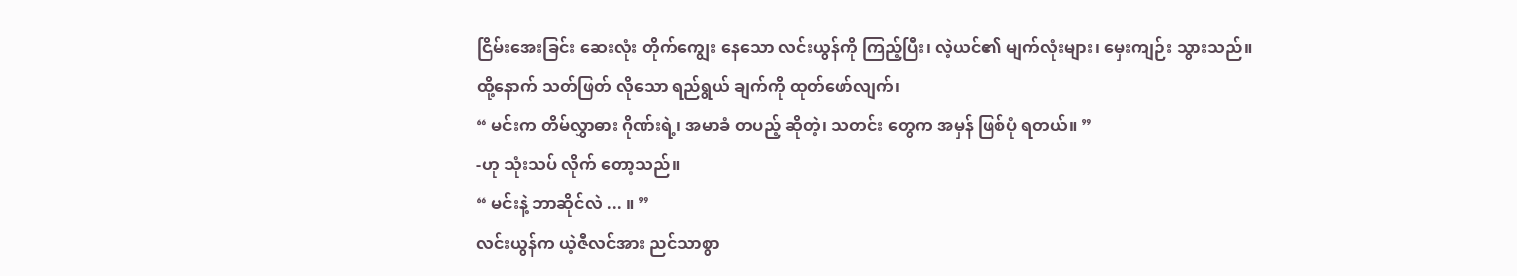ငြိမ်းအေးခြင်း ဆေးလုံး တိုက်ကျွေး နေသော လင်းယွန်ကို ကြည့်ပြီး၊ လဲ့ယင်၏ မျက်လုံးများ၊ မှေးကျဉ်း သွားသည်။
ထို့နောက် သတ်ဖြတ် လိုသော ရည်ရွယ် ချက်ကို ထုတ်ဖော်လျက်၊
“ မင်းက တိမ်လွှာဓား ဂိုဏ်းရဲ့၊ အမာခံ တပည့် ဆိုတဲ့၊ သတင်း တွေက အမှန် ဖြစ်ပုံ ရတယ်။ ”
-ဟု သုံးသပ် လိုက် တော့သည်။
“ မင်းနဲ့ ဘာဆိုင်လဲ ... ။ ”
လင်းယွန်က ယဲ့ဇီလင်အား ညင်သာစွာ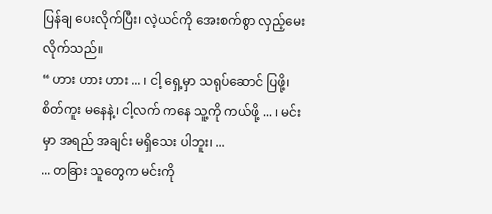ပြန်ချ ပေးလိုက်ပြီး၊ လဲ့ယင်ကို အေးစက်စွာ လှည့်မေး လိုက်သည်။
“ ဟား ဟား ဟား ... ၊ ငါ့ ရှေ့မှာ သရုပ်ဆောင် ပြဖို့၊ စိတ်ကူး မနေနဲ့၊ ငါ့လက် ကနေ သူ့ကို ကယ်ဖို့ ... ၊ မင်းမှာ အရည် အချင်း မရှိသေး ပါဘူး၊ ...
... တခြား သူတွေက မင်းကို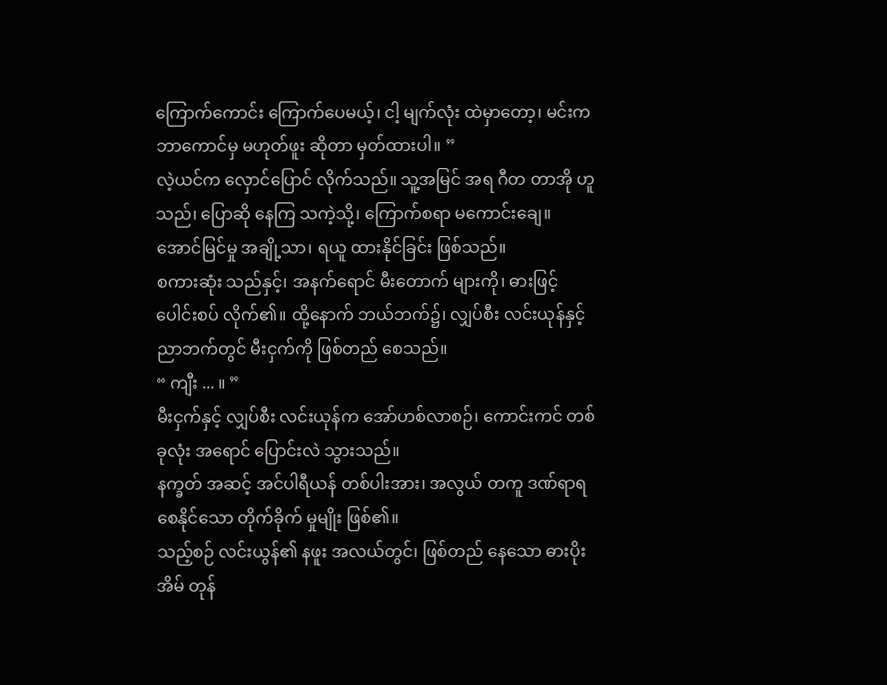ကြောက်ကောင်း ကြောက်ပေမယ့်၊ ငါ့ မျက်လုံး ထဲမှာတော့၊ မင်းက ဘာကောင်မှ မဟုတ်ဖူး ဆိုတာ မှတ်ထားပါ။ ”
လဲ့ယင်က လှောင်ပြောင် လိုက်သည်။ သူ့အမြင် အရ ဂီတ တာအို ဟူသည်၊ ပြောဆို နေကြ သကဲ့သို့၊ ကြောက်စရာ မကောင်းချေ။ အောင်မြင်မှု အချို့သာ၊ ရယူ ထားနိုင်ခြင်း ဖြစ်သည်။
စကားဆုံး သည်နှင့်၊ အနက်ရောင် မီးတောက် များကို၊ ဓားဖြင့် ပေါင်းစပ် လိုက်၏။ ထို့နောက် ဘယ်ဘက်၌၊ လျှပ်စီး လင်းယုန်နှင့် ညာဘက်တွင် မီးငှက်ကို ဖြစ်တည် စေသည်။
“ ကျီး ... ။ ”
မီးငှက်နှင့် လျှပ်စီး လင်းယုန်က အော်ဟစ်လာစဉ်၊ ကောင်းကင် တစ်ခုလုံး အရောင် ပြောင်းလဲ သွားသည်။
နက္ခတ် အဆင့် အင်ပါရီယန် တစ်ပါးအား၊ အလွယ် တကူ ဒဏ်ရာရ စေနိုင်သော တိုက်ခိုက် မှုမျိုး ဖြစ်၏။
သည့်စဉ် လင်းယွန်၏ နဖူး အလယ်တွင်၊ ဖြစ်တည် နေသော ဓားပိုးအိမ် တုန်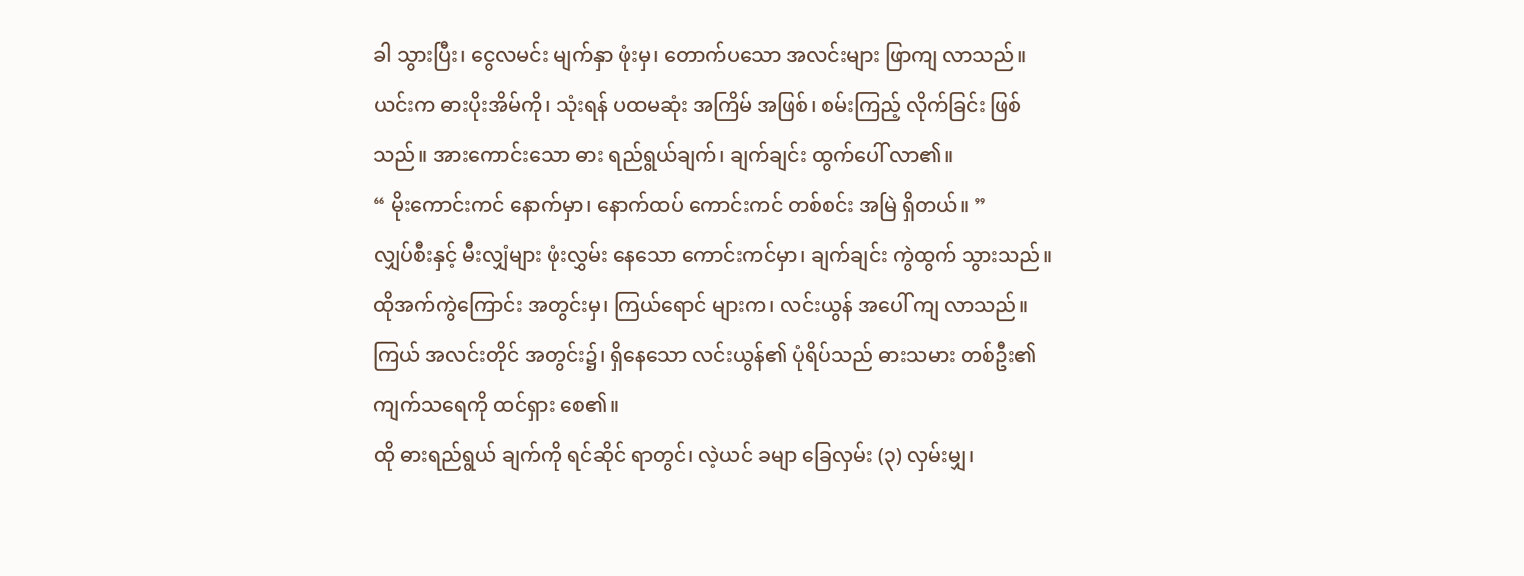ခါ သွားပြီး၊ ငွေလမင်း မျက်နှာ ဖုံးမှ၊ တောက်ပသော အလင်းများ ဖြာကျ လာသည်။
ယင်းက ဓားပိုးအိမ်ကို၊ သုံးရန် ပထမဆုံး အကြိမ် အဖြစ်၊ စမ်းကြည့် လိုက်ခြင်း ဖြစ်သည်။ အားကောင်းသော ဓား ရည်ရွယ်ချက်၊ ချက်ချင်း ထွက်ပေါ် လာ၏။
“ မိုးကောင်းကင် နောက်မှာ၊ နောက်ထပ် ကောင်းကင် တစ်စင်း အမြဲ ရှိတယ်။ ”
လျှပ်စီးနှင့် မီးလျှံများ ဖုံးလွှမ်း နေသော ကောင်းကင်မှာ၊ ချက်ချင်း ကွဲထွက် သွားသည်။ ထိုအက်ကွဲကြောင်း အတွင်းမှ၊ ကြယ်ရောင် များက၊ လင်းယွန် အပေါ် ကျ လာသည်။
ကြယ် အလင်းတိုင် အတွင်း၌၊ ရှိနေသော လင်းယွန်၏ ပုံရိပ်သည် ဓားသမား တစ်ဦး၏ ကျက်သရေကို ထင်ရှား စေ၏။
ထို ဓားရည်ရွယ် ချက်ကို ရင်ဆိုင် ရာတွင်၊ လဲ့ယင် ခမျာ ခြေလှမ်း (၃) လှမ်းမျှ၊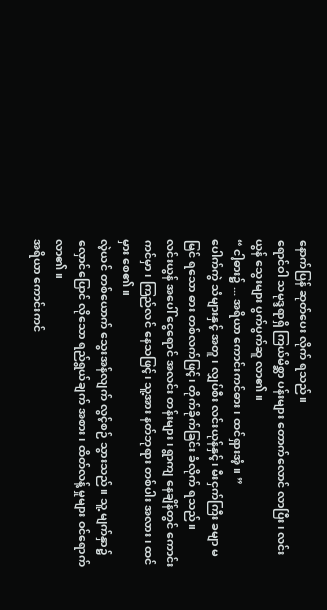နောက်ပြန် ဆုတ်ပေး လိုက် ရသည်။
ရောင်ဝါ သမုဒ္ဒရာရှိ ကြယ်မိစ္ဆာ ပန်းများ တောက်လောင် လာပြီး၊ လင်းယွန် သွေးများ ပွက်ပွက်ဆူ လာ၏။
“ ငါ့ဓား၌ ... အရိယာ ကောင်းကင်ဓား၊ ထင်ရှားအံ့။ ”
ပေါက်ကွဲ သံများနှင့် အတူ၊ လျှပ်စီး လင်းယုန်နှင့်၊ မီးငှက်ကြီး ခမျာ မမြင် ရသော ဓား တစ်လက်ဖြင့်၊ တိုက်ခိုက်ခြင်း ခံလိုက် ရသည်။
လင်းယွန် အပေါ် ငွေရောင် အလင်း တန်းများ၊ ရွာကျ နေချိန်တွင် ကောင်းကင်မှာ၊ ကြည်လင် နေသဖြင့်၊ သူ့အား နတ်ဘုရား တစ်ပါး အလား၊ ထင်မှား စေ၏။
လဲ့ယင် တစ်ယောက် သွေးအန်လျက် လွင့်စဉ် သွားသည်။ သူ့ မျက်နှာ၌ လှောင်ပြောင် လိုသော ရည်ရွယ်ချက် အစား၊ ထိတ်လန့် မှုများ ဝင်ရောက် လာ၏။
အရိယာ ကောင်းကင်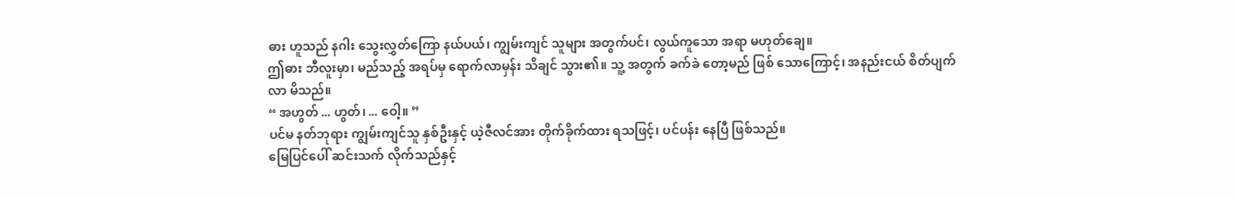ဓား ဟူသည် နဂါး သွေးလွှတ်ကြော နယ်ပယ်၊ ကျွမ်းကျင် သူများ အတွက်ပင်၊ လွယ်ကူသော အရာ မဟုတ်ချေ။
ဤဓား ဘီလူးမှာ၊ မည်သည့် အရပ်မှ ရောက်လာမှန်း သိချင် သွား၏။ သူ့ အတွက် ခက်ခဲ တော့မည် ဖြစ် သောကြောင့်၊ အနည်းငယ် စိတ်ပျက်လာ မိသည်။
“ အဟွတ် ... ဟွတ်၊ ... ဝေါ့။ ”
ပင်မ နတ်ဘုရား ကျွမ်းကျင်သူ နှစ်ဦးနှင့် ယဲ့ဇီလင်အား တိုက်ခိုက်ထား ရသဖြင့်၊ ပင်ပန်း နေပြီ ဖြစ်သည်။
မြေပြင်ပေါ် ဆင်းသက် လိုက်သည်နှင့်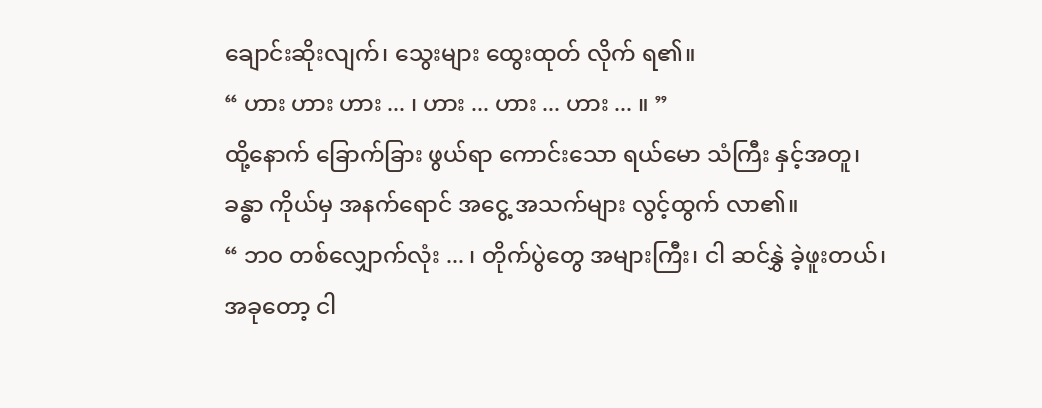ချောင်းဆိုးလျက်၊ သွေးများ ထွေးထုတ် လိုက် ရ၏။
“ ဟား ဟား ဟား ... ၊ ဟား ... ဟား ... ဟား ... ။ ”
ထို့နောက် ခြောက်ခြား ဖွယ်ရာ ကောင်းသော ရယ်မော သံကြီး နှင့်အတူ၊ ခန္ဓာ ကိုယ်မှ အနက်ရောင် အငွေ့ အသက်များ လွင့်ထွက် လာ၏။
“ ဘဝ တစ်လျှောက်လုံး ... ၊ တိုက်ပွဲတွေ အများကြီး၊ ငါ ဆင်နွှဲ ခဲ့ဖူးတယ်၊ အခုတော့ ငါ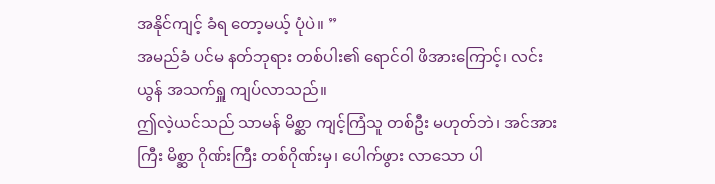အနိုင်ကျင့် ခံရ တော့မယ့် ပုံပဲ။ ”
အမည်ခံ ပင်မ နတ်ဘုရား တစ်ပါး၏ ရောင်ဝါ ဖိအားကြောင့်၊ လင်းယွန် အသက်ရှူ ကျပ်လာသည်။
ဤလဲ့ယင်သည် သာမန် မိစ္ဆာ ကျင့်ကြံသူ တစ်ဦး မဟုတ်ဘဲ၊ အင်အားကြီး မိစ္ဆာ ဂိုဏ်းကြီး တစ်ဂိုဏ်းမှ၊ ပေါက်ဖွား လာသော ပါ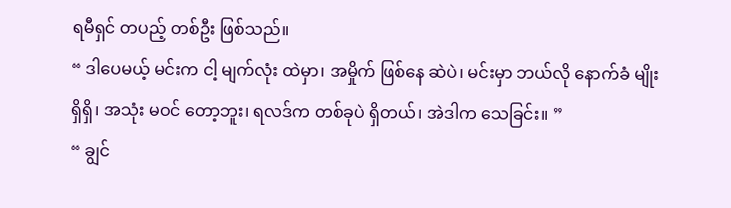ရမီရှင် တပည့် တစ်ဦး ဖြစ်သည်။
“ ဒါပေမယ့် မင်းက ငါ့ မျက်လုံး ထဲမှာ၊ အမှိုက် ဖြစ်နေ ဆဲပဲ၊ မင်းမှာ ဘယ်လို နောက်ခံ မျိုး ရှိရှိ၊ အသုံး မဝင် တော့ဘူး၊ ရလဒ်က တစ်ခုပဲ ရှိတယ်၊ အဲဒါက သေခြင်း။ ”
“ ချွင်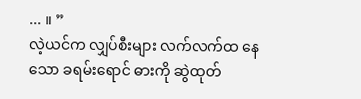... ။ ”
လဲ့ယင်က လျှပ်စီးများ လက်လက်ထ နေသော ခရမ်းရောင် ဓားကို ဆွဲထုတ်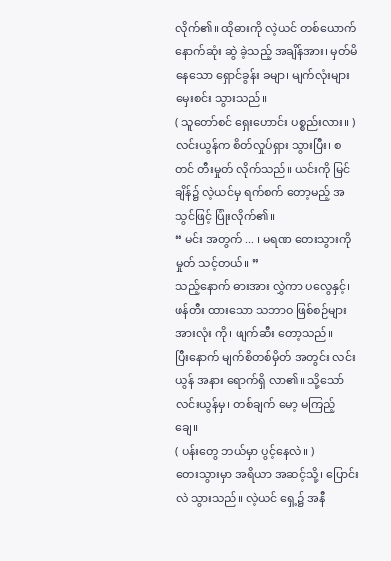လိုက်၏။ ထိုဓားကို လဲ့ယင် တစ်ယောက် နောက်ဆုံး ဆွဲ ခဲ့သည့် အချိန်အား၊ မှတ်မိ နေသော ရှောင်ခွန်း ခမျာ၊ မျက်လုံးများ မှေးစင်း သွားသည်။
( သူတော်စင် ရှေးဟောင်း ပစ္စည်းလား။ )
လင်းယွန်က စိတ်လှုပ်ရှား သွားပြီး၊ စတင် တီးမှုတ် လိုက်သည်။ ယင်းကို မြင်ချိန်၌ လဲ့ယင်မှ ရက်စက် တော့မည့် အသွင်ဖြင့် ပြုံးလိုက်၏။
“ မင်း အတွက် ... ၊ မရဏ တေးသွားကို မှုတ် သင့်တယ်။ ”
သည့်နောက် ဓားအား လွှဲကာ ပလွေနှင့်၊ ဖန်တီး ထားသော သဘာဝ ဖြစ်စဉ်များ အားလုံး ကို၊ ဖျက်ဆီး တော့သည်။
ပြီးနောက် မျက်စိတစ်မှိတ် အတွင်း လင်းယွန် အနား ရောက်ရှိ လာ၏။ သို့သော် လင်းယွန်မှ၊ တစ်ချက် မော့ မကြည့်ချေ။
( ပန်းတွေ ဘယ်မှာ ပွင့်နေလဲ။ )
တေးသွားမှာ အရိယာ အဆင့်သို့၊ ပြောင်းလဲ သွားသည်။ လဲ့ယင် ရှေ့၌ အနီ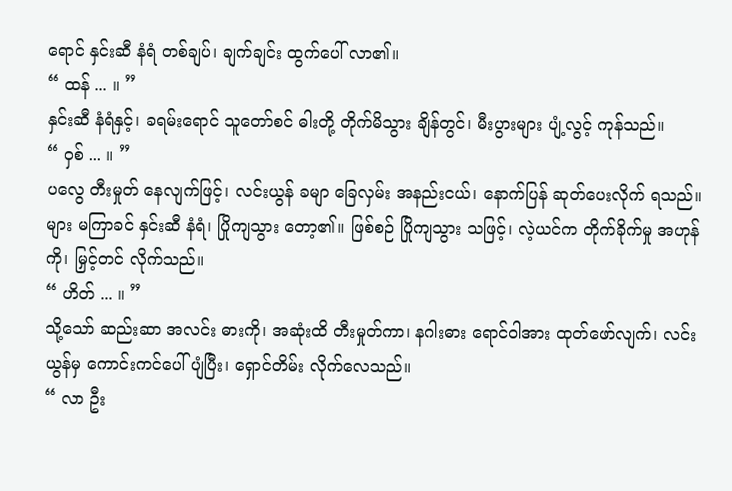ရောင် နှင်းဆီ နံရံ တစ်ချပ်၊ ချက်ချင်း ထွက်ပေါ် လာ၏။
“ ထန် ... ။ ”
နှင်းဆီ နံရံနှင့်၊ ခရမ်းရောင် သူတော်စင် ဓါးတို့ တိုက်မိသွား ချိန်တွင်၊ မီးပွားများ ပျံ့လွင့် ကုန်သည်။
“ ဝှစ် ... ။ ”
ပလွေ တီးမှုတ် နေလျက်ဖြင့်၊ လင်းယွန် ခမျာ ခြေလှမ်း အနည်းငယ်၊ နောက်ပြန် ဆုတ်ပေးလိုက် ရသည်။
များ မကြာခင် နှင်းဆီ နံရံ၊ ပြိုကျသွား တော့၏။ ဖြစ်စဉ် ပြိုကျသွား သဖြင့်၊ လဲ့ယင်က တိုက်ခိုက်မှု အဟုန်ကို၊ မြှင့်တင် လိုက်သည်။
“ ဟိတ် ... ။ ”
သို့သော် ဆည်းဆာ အလင်း ဓားကို၊ အဆုံးထိ တီးမှုတ်ကာ၊ နဂါးဓား ရောင်ဝါအား ထုတ်ဖော်လျက်၊ လင်းယွန်မှ ကောင်းကင်ပေါ် ပျံပြီး၊ ရှောင်တိမ်း လိုက်လေသည်။
“ လာ ဦး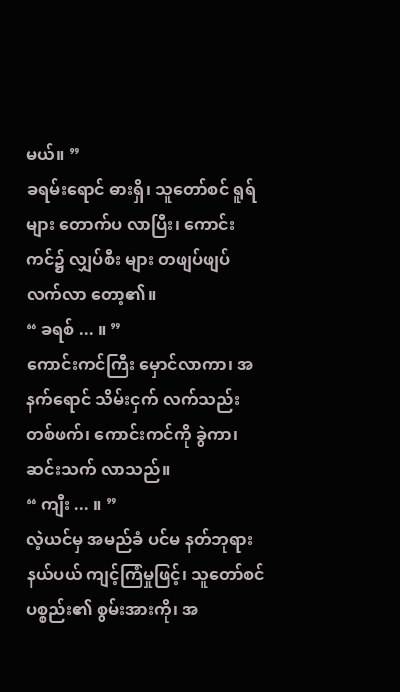မယ်။ ”
ခရမ်းရောင် ဓားရှိ၊ သူတော်စင် ရူရ်များ တောက်ပ လာပြီး၊ ကောင်းကင်၌ လျှပ်စီး များ တဖျပ်ဖျပ် လက်လာ တော့၏။
“ ခရစ် ... ။ ”
ကောင်းကင်ကြီး မှောင်လာကာ၊ အနက်ရောင် သိမ်းငှက် လက်သည်း တစ်ဖက်၊ ကောင်းကင်ကို ခွဲကာ၊ ဆင်းသက် လာသည်။
“ ကျီး ... ။ ”
လဲ့ယင်မှ အမည်ခံ ပင်မ နတ်ဘုရား နယ်ပယ် ကျင့်ကြံမှုဖြင့်၊ သူတော်စင် ပစ္စည်း၏ စွမ်းအားကို၊ အ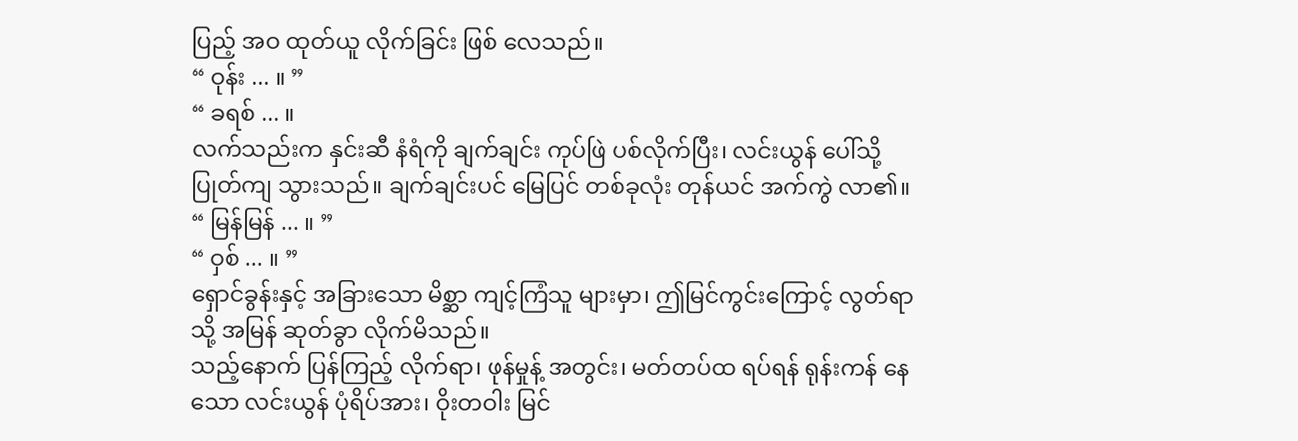ပြည့် အဝ ထုတ်ယူ လိုက်ခြင်း ဖြစ် လေသည်။
“ ဝုန်း ... ။ ”
“ ခရစ် ... ။
လက်သည်းက နှင်းဆီ နံရံကို ချက်ချင်း ကုပ်ဖြဲ ပစ်လိုက်ပြီး၊ လင်းယွန် ပေါ်သို့ ပြုတ်ကျ သွားသည်။ ချက်ချင်းပင် မြေပြင် တစ်ခုလုံး တုန်ယင် အက်ကွဲ လာ၏။
“ မြန်မြန် ... ။ ”
“ ဝှစ် ... ။ ”
ရှောင်ခွန်းနှင့် အခြားသော မိစ္ဆာ ကျင့်ကြံသူ များမှာ၊ ဤမြင်ကွင်းကြောင့် လွတ်ရာသို့ အမြန် ဆုတ်ခွာ လိုက်မိသည်။
သည့်နောက် ပြန်ကြည့် လိုက်ရာ၊ ဖုန်မှုန့် အတွင်း၊ မတ်တပ်ထ ရပ်ရန် ရုန်းကန် နေသော လင်းယွန် ပုံရိပ်အား၊ ဝိုးတဝါး မြင်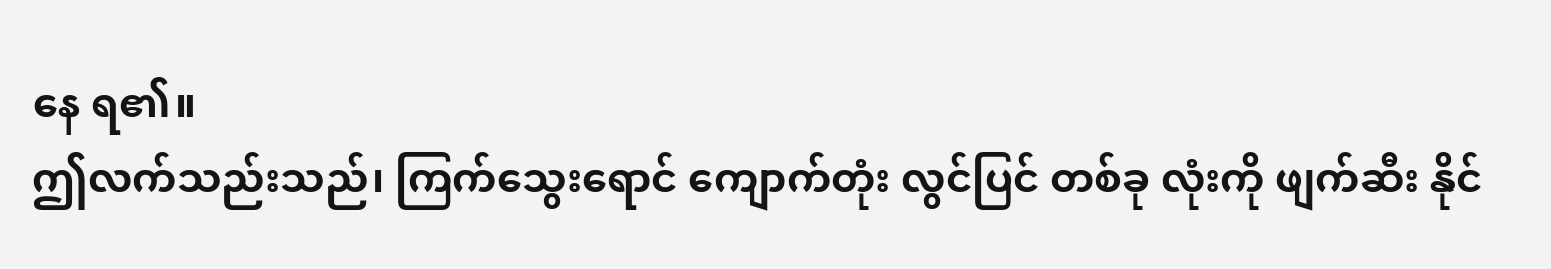နေ ရ၏။
ဤလက်သည်းသည်၊ ကြက်သွေးရောင် ကျောက်တုံး လွင်ပြင် တစ်ခု လုံးကို ဖျက်ဆီး နိုင်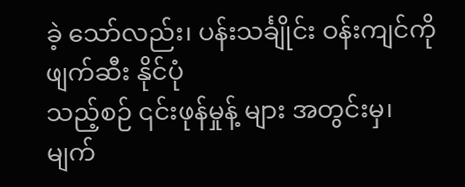ခဲ့ သော်လည်း၊ ပန်းသင်္ချိုင်း ဝန်းကျင်ကို ဖျက်ဆီး နိုင်ပုံ
သည့်စဉ် ၎င်းဖုန်မှုန့် များ အတွင်းမှ၊ မျက်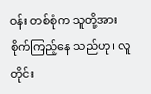ဝန်း တစ်စုံက သူတို့အား စိုက်ကြည့်နေ သည်ဟု၊ လူတိုင်း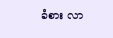ခံစား လာ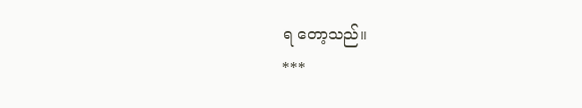ရ တော့သည်။
***